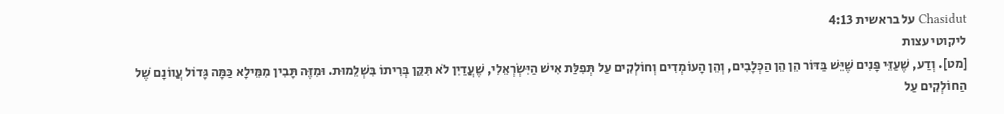Chasidut על בראשית 4:13
ליקוטי עצות
[מט]. וְדַע, שֶׁעַזֵּי פָּנִים שֶׁיֵּשׁ בַּדּוֹר הֵן הֵן הַכְּלָבִים, וְהֵן הָעוֹמְדִים וְחוֹלְקִים עַל תְּפִלַּת אִישׁ הַיִּשְׂרְאֵלִי, שֶׁעֲדַיִן לֹא תִּקֵּן בְּרִיתוֹ בִּשְׁלֵמוּת. וּמִזֶּה תָּבִין מִמֵּילָא כַּמָּה גָּדוֹל עֲווֹנָם שֶׁל הַחוֹלְקִים עַל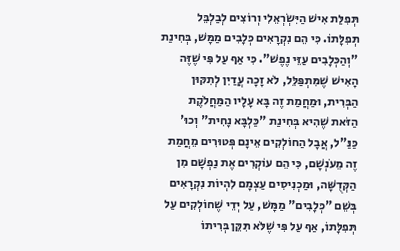תְּפִלַּת אִישׁ הַיִּשְׂרְאֵלִי וְרוֹצִים לְבַלְבֵּל תְּפִלָּתוֹ. כִּי הֵם נִקְרָאִים כְּלָבִים מַמָּשׁ, בְּחִינַת "וְהַכְּלָבִים עַזֵּי נֶפֶשׁ". כִּי אַף עַל פִּי שֶׁזֶּה הָאִישׁ שֶׁמִּתְפַּלֵּל, לֹא זָכָה עֲדַיִן לְתִקּוּן הַבְּרִית, וּמַחֲמַת זֶה בָּא עָלָיו הַמַּחֲלֹקֶת הַזֹּאת שֶׁהִיא בְּחִינַת "כַּלְבָּא נָחִית" וְכוּ' כַּנַּ"ל, אֲבָל הַחוֹלְקִים אֵינָם פְּטוּרִים מֵחֲמַת זֶה מֵעֹנְשָׁם, כִּי הֵם עוֹקְרִים אֶת נַפְשָׁם מִן הַקְּדֻשָּׁה, וּמַכְנִיסִים עַצְמָם לִהְיוֹת נִקְרָאִים בְּשֵׁם "כְּלָבִים" מַמָּשׁ, עַל יְדֵי שֶׁחוֹלְקִים עַל תְּפִלָּתוֹ, אַף עַל פִּי שֶׁלֹּא תִּקֵּן בְּרִיתוֹ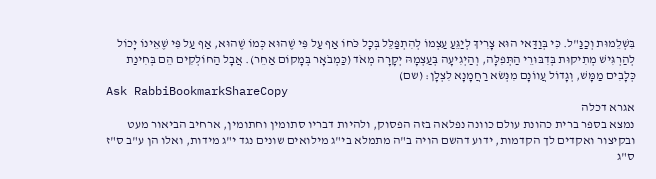בִּשְׁלֵמוּת וְכַנַּ"ל. כִּי בְּוַדַּאי הוּא צָרִיךְ לְיַגֵּעַ עַצְמוֹ לְהִתְפַּלֵּל בְּכָל כֹּחוֹ אַף עַל פִּי שֶׁהוּא כְּמוֹ שֶׁהוּא, אַף עַל פִּי שֶׁאֵינוֹ יָכוֹל לְהַרְגִּישׁ מְתִיקוּת בְּדִבּוּרֵי הַתְּפִלָּה, וְהַיְגִיעָה בְּעַצְמָהּ יְקָרָה מְאֹד (כַּמְבֹאָר בְּמָקוֹם אַחֵר). אֲבָל הַחוֹלְקִים הֵם בְּחִינַת כְּלָבִים מַמָּשׁ, וְגָדוֹל עֲווֹנָם מִנְּשׂא רַחֲמָנָא לִצְלָן: (שם)
Ask RabbiBookmarkShareCopy
אגרא דכלה
נמצא בספר ברית כהונת עולם כוונה נפלאה בזה הפסוק, ולהיות דבריו סתומין וחתומין, ארחיב הביאור מעט ובקיצור ואקדים לך הקדמות, ידוע דהשם הויה ב"ה מתמלא בי"ג מילואים שונים נגד י"ג מידות, ואלו הן ע"ב ס"ז ס"ג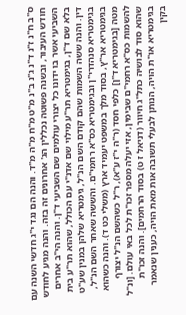ס"ב ח"נ ז"נ ד"נ ג"נ ב"נ מ"ט מ"ח מ"ה מ"ד. והנה הם נגד י"ג חדשי השנה עם חודש העיבור, ובשנה פשוטה נכללין הג' אחרונים זה בזה. והנה מגיע לחודש השביעי אשר בו ידונו כל יצורי עולמים שם השביעי ד"ן. והנה הי"ב אחרים בלא שם ד"ן, בגימטריא תר"ע מילוי שם אדנ"י עם הכולל, שהוא תר"ע בית דין. והנה ששה השמות שהם קודם השם הנ"ל, גימטריא שלהן במנין שע"ט בגימטריא סנהדרי"ן ובגימטריא כס"א רחמי"ם. והששה שאחר השם הנ"ל, בגימטריא אר"ץ, בסוד מלך במשפט יעמיד ארץ (משלי כט ד). והנה כשהוא מטה [בגימטריא ד"ן] כלפי חסד (ר"ה י"ז ע"א), ר"ל כשהשם הנ"ל יצורף להשמות כס"א רחמי"ם שבימין, אזי יעלה מספר זכו"ת לכל באי עולם. [ונ"ל שהוא סוד לבושיה כתל"ג חיוור (דניאל ז ט) בסוד הרחמים]. והנה זכו"ת בגימטריא או"ת הויה, הנותן לבעלי תשובה אות מאת הויה, כענין שנאמר בקין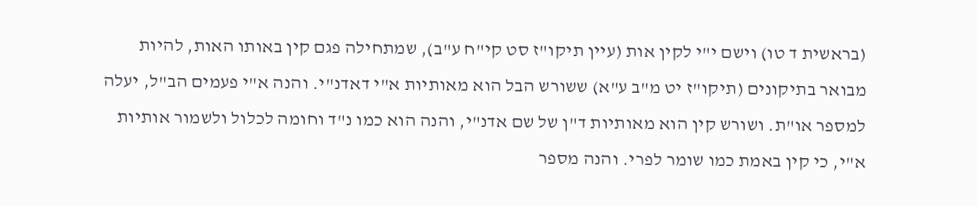(בראשית ד טו) וישם י"י לקין אות (עיין תיקו"ז סט קי"ח ע"ב), שמתחילה פגם קין באותו האות, להיות מבואר בתיקונים (תיקו"ז יט מ"ב ע"א) ששורש הבל הוא מאותיות א"י דאדנ"י. והנה א"י פעמים הב"ל, יעלה למספר או"ת. ושורש קין הוא מאותיות ד"ן של שם אדנ"י, והנה הוא כמו נ"ד וחומה לכלול ולשמור אותיות א"י, כי קין באמת כמו שומר לפרי. והנה מספר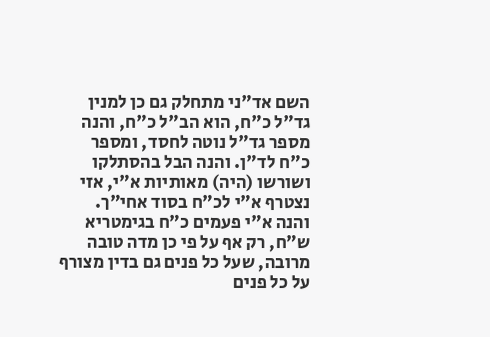השם אד"ני מתחלק גם כן למנין גד"ל כ"ח, הוא הב"ל כ"ח, והנה מספר גד"ל נוטה לחסד, ומספר כ"ח לד"ן. והנה הבל בהסתלקו ושורשו (היה) מאותיות א"י, אזי נצטרף א"י לכ"ח בסוד אחי"ך. והנה א"י פעמים כ"ח בגימטריא ש"ח, רק אף על פי כן מדה טובה מרובה, שעל כל פנים גם בדין מצורף על כל פנים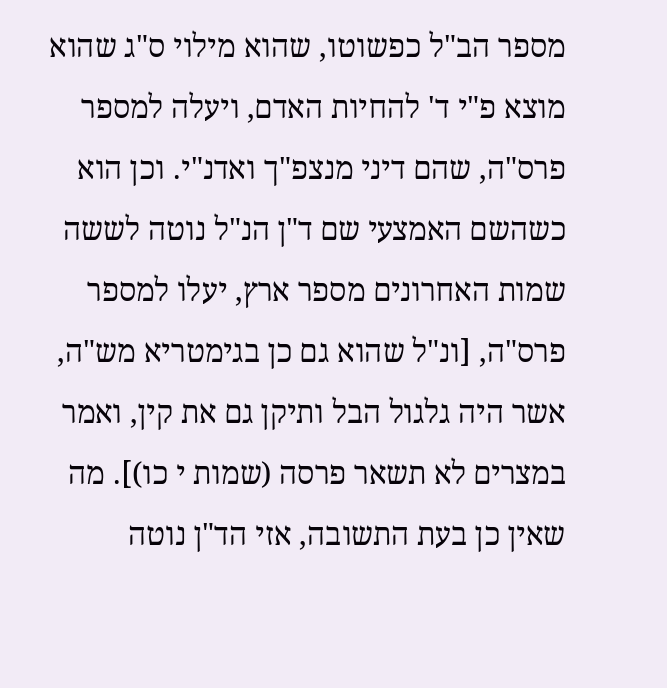מספר הב"ל כפשוטו, שהוא מילוי ס"ג שהוא מוצא פ"י ד' להחיות האדם, ויעלה למספר פרס"ה, שהם דיני מנצפ"ך ואדנ"י. וכן הוא כשהשם האמצעי שם ד"ן הנ"ל נוטה לששה שמות האחרונים מספר ארץ, יעלו למספר פרס"ה, [ונ"ל שהוא גם כן בגימטריא מש"ה, אשר היה גלגול הבל ותיקן גם את קין, ואמר במצרים לא תשאר פרסה (שמות י כו)]. מה שאין כן בעת התשובה, אזי הד"ן נוטה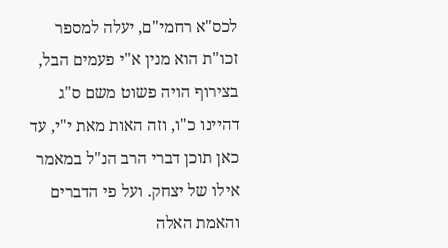לכס"א רחמי"ם, יעלה למספר זכו"ת הוא מנין א"י פעמים הבל, בצירוף הויה פשוט משם ס"ג דהיינו כ"ו, וזה האות מאת י"י, עד כאן תוכן דברי הרב הנ"ל במאמר אילו של יצחק. ועל פי הדברים והאמת האלה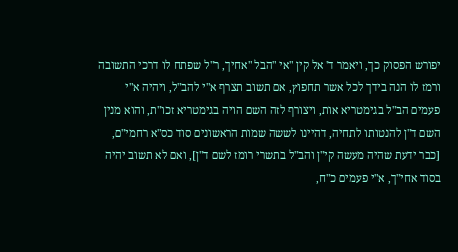יפורש הפסוק כך, ויאמר ד' אל קין "אי "הבל "אחיך, ר"ל שפתח לו דרכי התשובה ורמז לו הנה בידך לכל אשר תחפוץ, אם תשוב תצרף א"י להב"ל, ויהיה א"י פעמים הב"ל בגימטריא אות, ויצורף לזה השם הויה בגימטריא זכו"ת, והוא מנין השם ד"ן להנטותו לתחיה, דהיינו לששה שמות הראשונים סוד כס"א רחמי"ם, [כבר ידעת שהיה מעשה קי"ן והב"ל בתשרי רומז לשם ד"ן], ואם לא תשוב יהיה בסוד אחי"ך, א"י פעמים כ"ח,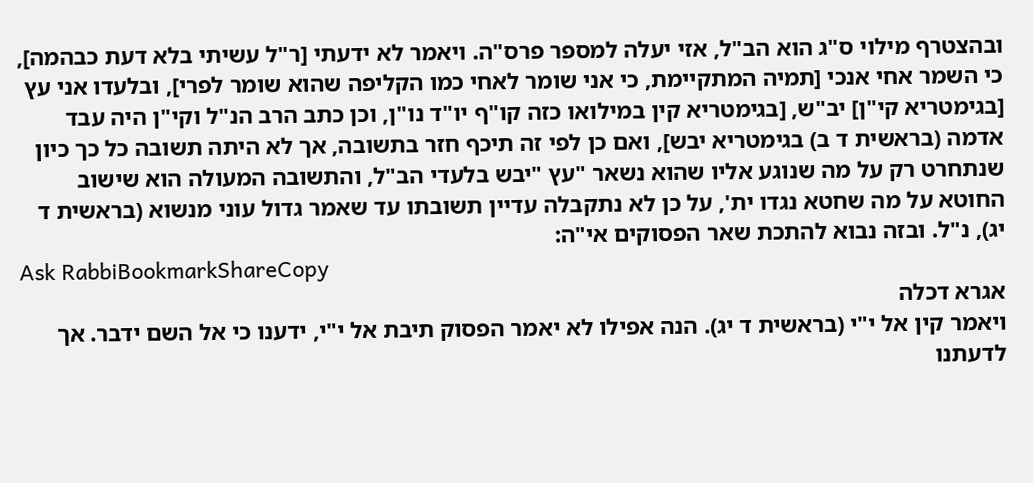ובהצטרף מילוי ס"ג הוא הב"ל, אזי יעלה למספר פרס"ה. ויאמר לא ידעתי [ר"ל עשיתי בלא דעת כבהמה], כי השמר אחי אנכי [תמיה המתקיימת, כי אני שומר לאחי כמו הקליפה שהוא שומר לפרי], ובלעדו אני עץ [בגימטריא קי"ן] יב"ש, [בגימטריא קין במילואו כזה קו"ף יו"ד נו"ן, וכן כתב הרב הנ"ל וקי"ן היה עבד אדמה (בראשית ד ב) בגימטריא יבש], ואם כן לפי זה תיכף חזר בתשובה, אך לא היתה תשובה כל כך כיון שנתחרט רק על מה שנוגע אליו שהוא נשאר "עץ "יבש בלעדי הב"ל, והתשובה המעולה הוא שישוב החוטא על מה שחטא נגדו ית', על כן לא נתקבלה עדיין תשובתו עד שאמר גדול עוני מנשוא (בראשית ד יג), נ"ל. ובזה נבוא להתכת שאר הפסוקים אי"ה:
Ask RabbiBookmarkShareCopy
אגרא דכלה
ויאמר קין אל י"י (בראשית ד יג). הנה אפילו לא יאמר הפסוק תיבת אל י"י, ידענו כי אל השם ידבר. אך לדעתנו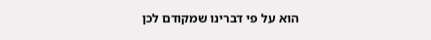הוא על פי דברינו שמקודם לכן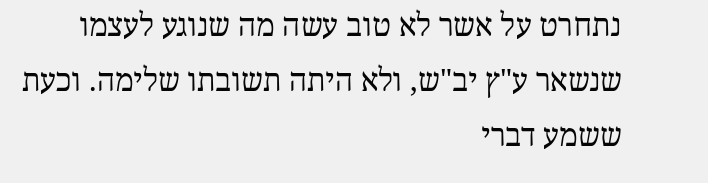נתחרט על אשר לא טוב עשה מה שנוגע לעצמו שנשאר ע"ץ יב"ש, ולא היתה תשובתו שלימה. וכעת ששמע דברי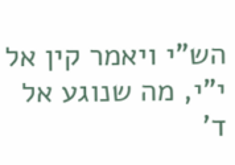הש"י ויאמר קין אל י"י, מה שנוגע אל ד'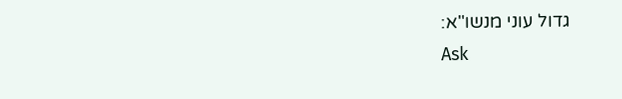גדול עוני מנשו"א:
Ask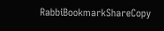RabbiBookmarkShareCopy